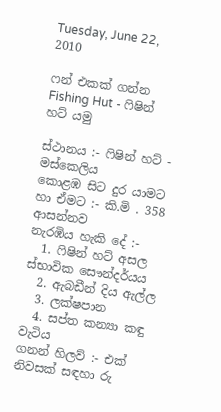Tuesday, June 22, 2010

ෆන් එකක් ගන්න Fishing Hut - ෆිෂින් හට් යමු

ස්ථානය :- ෆිෂින් හට් - මස්කෙලිය
කොළඹ සිට දුර යාමට හා ඒමට :- කි.මි . 358 ආසන්නව
නැරඹිය හැකි දේ :-
  1. ෆිෂින් හට් අසල ස්භාවික සෞන්දර්යය
  2. ඇබඩීන් දිය ඇල්ල
  3. ලක්ෂපාන
  4. සප්ත කන්‍යා කඳු වැටිය
ගනන් හිලව් :- එක් නිවසක් සඳහා රු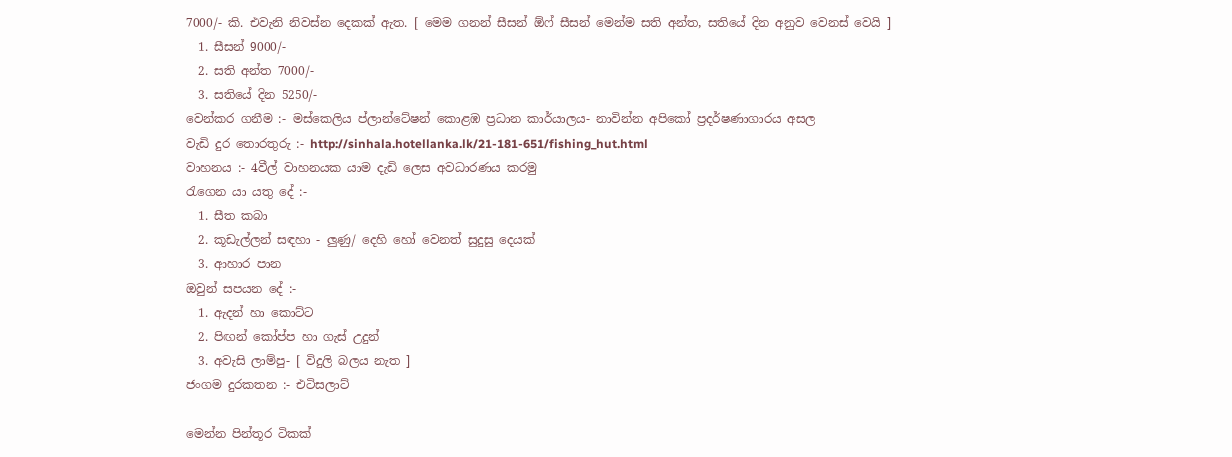7000/- කි. එවැනි නිවස්න දෙකක් ඇත. [ මෙම ගනන් සීසන් ඕෆ් සීසන් මෙන්ම සති අන්ත, සතියේ දින අනුව වෙනස් වෙයි ]
  1. සීසන් 9000/-
  2. සති අන්ත 7000/-
  3. සතියේ දින 5250/-
වෙන්කර ගනීම :- මස්කෙලිය ප්ලාන්ටේෂන් කොළඹ ප්‍රධාන කාර්යාලය- නාවින්න අපිකෝ ප්‍රදර්ෂණාගාරය අසල
වැඩි දුර තොරතුරු :- http://sinhala.hotellanka.lk/21-181-651/fishing_hut.html
වාහනය :- 4වීල් වාහනයක යාම දැඩි ලෙස අවධාරණය කරමු
රැගෙන යා යතු දේ :-
  1. සීත කබා
  2. කූඩැල්ලන් සඳහා - ලුණු/ දෙහි හෝ වෙනත් සුදුසු දෙයක්
  3. ආහාර පාන
ඔවුන් සපයන දේ :-
  1. ඇදන් හා කොට්ට
  2. පිඟන් කෝප්ප හා ගැස් උදුන්
  3. අවැසි ලාම්පු- [ විදුලි බලය නැත ]
ජංගම දුරකතන :- එටිසලාට්

මෙන්න පින්තූර ටිකක්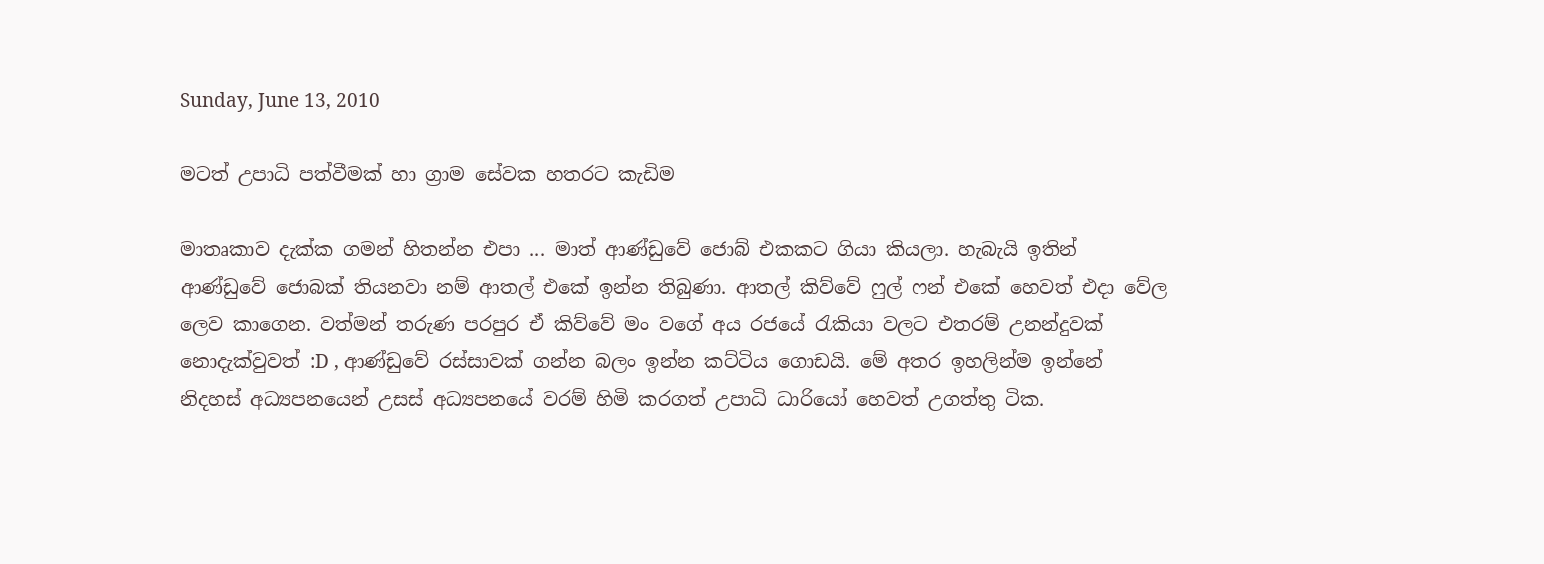Sunday, June 13, 2010

මටත් උපාධි පත්වීමක් හා ග්‍රාම සේවක හතරට කැඩිම

මාතෘකාව දැක්ක ගමන් හිතන්න එපා ... මාත් ආණ්ඩුවේ ජොබ් එකකට ගියා කියලා. හැබැයි ඉතින් ආණ්ඩුවේ ජොබක් තියනවා නම් ආතල් එකේ ඉන්න තිබුණා. ආතල් කිව්වේ ෆුල් ෆන් එකේ හෙවත් එදා වේල ලෙව කාගෙන. වත්මන් තරුණ පරපුර ඒ කිව්වේ මං වගේ අය රජයේ රැකියා වලට එතරම් උනන්දුවක් නොදැක්වුවත් :D , ආණ්ඩුවේ රස්සාවක් ගන්න බලං ඉන්න කට්ටිය ගොඩයි. මේ අතර ඉහලින්ම ඉන්නේ නිදහස් අධ්‍යපනයෙන් උසස් අධ්‍යපනයේ වරම් හිමි කරගත් උපාධි ධාරියෝ හෙවත් උගත්තු ටික.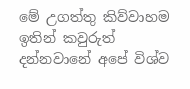මේ උගත්තු කිව්වාහම ඉතින් කවුරුත් දන්‍නවානේ අපේ විශ්ව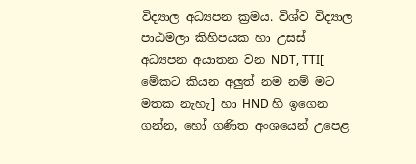විද්‍යාල අධ්‍යපන ක්‍රමය. විශ්ව විද්‍යාල පාඨමලා කිහිපයක හා උසස් අධ්‍යපන අයාතන වන NDT, TTI[ මේකට කියන අලුත් නම නම් මට මතක නැහැ] හා HND හි ඉගෙන ගන්න, හෝ ගණිත අංශයෙන් උපෙළ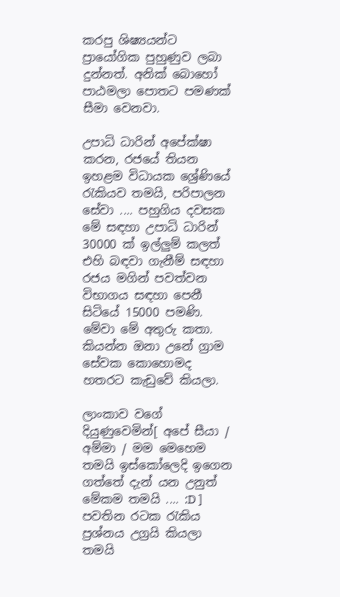කරපු ශිෂ්‍යයන්ට ප්‍රායෝගික පුහුණුව ලබා දුන්නත්. අනික් බොහෝ පාඨමලා පොතට පමණක් සීමා වෙනවා.

උපාධි ධාරින් අපේක්ෂා කරන, රජයේ තියන ඉහළම විධායක ශ්‍රේණියේ රැකියව තමයි, පරිපාලන සේවා .... පහුගිය දවසක මේ සඳහා උපාධි ධාරින් 30000 ක් ඉල්ලුම් කලත් එහි බඳවා ගැනීම් සඳහා රජය මගින් පවත්වන විභාගය සඳහා පෙනී සිටියේ 15000 පමණි. මේවා මේ අතුරු කතා. කියන්න ඔනා උනේ ග්‍රාම සේවක කොහොමද හතරට කැඩුවේ කියලා.

ලාංකාව වගේ දියුණුවෙමින්[ අපේ සීයා / අම්මා / මම මෙහෙම තමයි ඉස්කෝලෙදි ඉගෙන ගත්තේ දැන් යන උනුත් මේකම තමයි .... :D ] පවතින රටක රැකිය ප්‍රශ්නය උග්‍රයි කියලා තමයි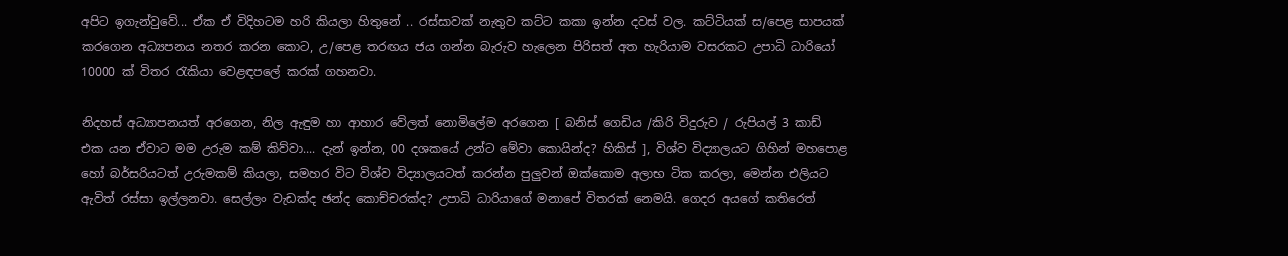අපිට ඉගැන්වුවේ... ඒක ඒ විදිහටම හරි කියලා හිතුනේ .. රස්සාවක් නැතුව කට්ට කකා ඉන්න දවස් වල. කට්ටියක් ස/පෙළ සාපයක් කරගෙන අධ්‍යපනය නතර කරන කොට, උ/පෙළ තරඟය ජය ගන්න බැරුව හැලෙන පිරිසත් අත හැරියාම වසරකට උපාධි ධාරියෝ 10000 ක් විතර රැකියා වෙළඳපලේ කරක් ගහනවා.

නිදහස් අධ්‍යාපනයත් අරගෙන, නිල ඇඳුම හා ආහාර වේලත් නොමිලේම අරගෙන [ බනිස් ගෙඩිය /කිරි විදුරුව / රුපියල් 3 කාඩ් එක යන ඒවාට මම උරුම කම් කිව්වා.... දැන් ඉන්න, 00 දශකයේ උන්ට මේවා කොයින්ද? හිකිස් ], විශ්ව විද්‍යාලයට ගිහින් මහපොළ හෝ බර්සරියටත් උරුමකම් කියලා, සමහර විට විශ්ව විද්‍යාලයටත් කරන්න පුලුවන් ඔක්කොම අලාභ ටික කරලා, මෙන්න එලියට ඇවිත් රස්සා ඉල්ලනවා. සෙල්ලං වැඩක්ද ඡන්ද කොච්චරක්ද? උපාධි ධාරියාගේ මනාපේ විතරක් නෙමයි. ගෙදර අ‍යගේ කතිරෙත්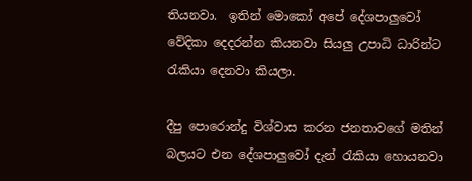තියනවා.  ඉතින් මොකෝ අපේ දේශපාලුවෝ වේදිකා දෙදරන්න කියනවා සියලු උපාධි ධාරින්ට රැකියා‍ දෙනවා කියලා.

දීපු පොරොන්දු විශ්වාස කරන ජනතාවගේ මතින් බලයට එන දේශපාලුවෝ දැන් රැකියා හොයනවා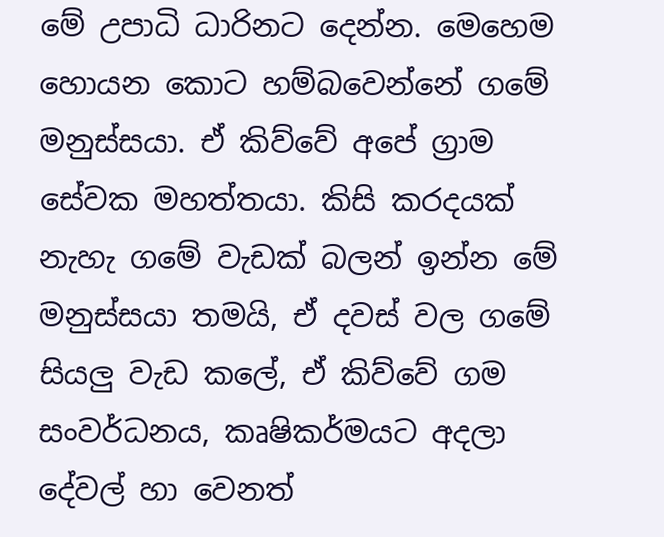මේ උපාධි ධාරිනට දෙන්න. මෙහෙම හොයන කොට හම්බවෙන්නේ ගමේ මනුස්සයා. ඒ කිව්වේ අපේ ග්‍රාම සේවක මහත්තයා. කිසි කරදයක් නැහැ ගමේ වැඩක් බලන් ඉන්න මේ මනුස්සයා තමයි, ඒ දවස් වල ගමේ සියලු වැඩ කලේ, ඒ කිව්වේ ගම සංවර්ධනය, කෘෂිකර්මයට අදලා දේවල් හා වෙනත්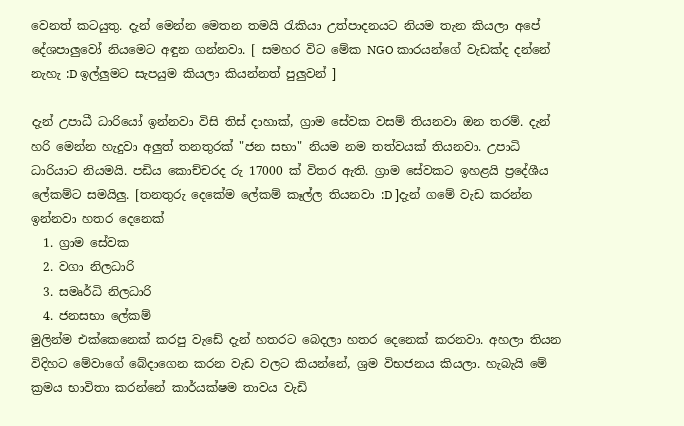වෙනත් කටයුතු. දැන් මෙන්න මෙතන තමයි රැකියා උත්පාදනයට නියම තැන කියලා අපේ දේශපාලුවෝ නියමෙට අඳුන ගන්නවා. [ සමහර විට මේක NGO කාරයන්ගේ වැඩක්ද දන්නේ නැහැ :D ඉල්ලුමට සැපයුම කියලා කියන්නත් පුලුවන් ]

දැන් උපාධී ධාරියෝ ඉන්නවා විසි තිස් දාහාක්, ග්‍රාම සේවක වසම් තියනවා ඔන තරම්. දැන් හරි මෙන්න හැදුවා අලුත් තනතුරක් "ජන සභා" නියම නම තත්වයක් තියනවා. උපාධි ධාරියාට නියමයි. පඩිය කොච්චරද රු 17000 ක් විතර ඇති. ග්‍රාම සේවකට ඉහළයි ප්‍රදේශීය ලේකම්ට සමයිලු. [තනතුරු දෙකේම ලේකම් කෑල්ල තියනවා :D ]දැන් ගමේ වැඩ කරන්න ඉන්නවා හතර දෙනෙක්
  1. ග්‍රාම සේවක
  2. වගා නිලධාරි
  3. සමෘර්ධි නිලධාරි
  4. ජනසභා ලේකම්
මුලින්ම එක්කෙනෙක් කරපු වැඩේ දැන් හතරට බෙදලා හතර දෙනෙක් කරනවා. අහලා තියන විදිහට මේවාගේ බේදාගෙන කරන වැඩ වලට කියන්නේ, ශ්‍රම විභජනය කියලා. හැබැයි මේ ක්‍රමය භාවිතා කරන්නේ කාර්යක්ෂම තාවය වැඩි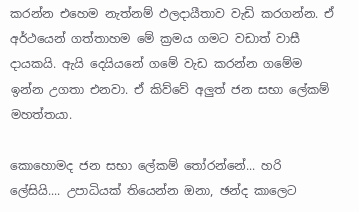කරන්න එහෙම නැත්නම් ඵලදායීතාව වැඩි කරගන්න. ඒ අර්ථයෙන් ගත්තාහම මේ ක්‍රමය ගමට වඩාත් වාසී දායකයි. ඇයි දෙයියනේ ගමේ වැඩ කරන්න ගමේම ඉන්න උගතා එනවා. ඒ කිව්වේ අලුත් ජන සභා ලේකම් මහත්තයා.

කොහොමද ජන සභා ලේකම් තෝරන්නේ... හරි ලේසියි.... උපාධියක් තියෙන්න ඔනා, ඡන්ද කාලෙට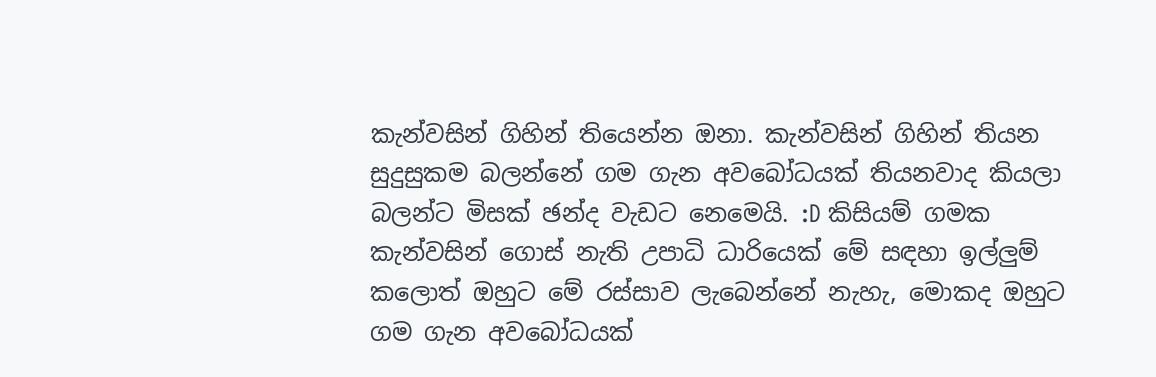කැන්වසින් ගිහින් තියෙන්න ඔනා. කැන්වසින් ගිහින් තියන සුදුසුකම බලන්නේ ගම ගැන අවබෝධයක් තියනවාද කියලා බලන්ට මිසක් ඡන්ද වැඩට නෙමෙයි. :D කිසියම් ගමක කැන්වසින් ගොස් නැති උපාධි ධාරියෙක් මේ සඳහා ඉල්ලුම් කලොත් ඔහුට මේ රස්සාව ලැබෙන්නේ නැහැ, මොකද ඔහුට ගම ගැන අවබෝධයක්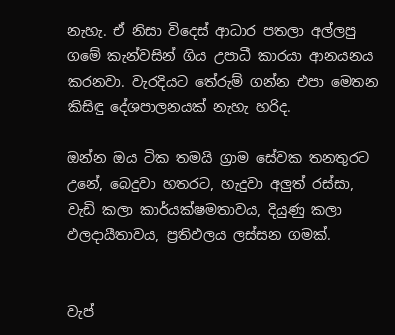නැහැ. ඒ නිසා විදෙස් ආධාර පතලා අල්ලපු ගමේ කැන්වසින් ගිය උපාධී කාරයා ආනයනය කරනවා. වැරදියට තේරුම් ගන්න එපා මෙතන කිසිඳු දේශපාලනයක් නැහැ හරිද.

ඔන්න ඔය ටික තමයි ග්‍රාම සේවක තනතුරට උනේ, බෙදුවා හතරට, හැදුවා අලුත් රස්සා, වැඩි කලා කාර්යක්ෂමතාවය, දියුණු කලා ඵලදායීතාවය, ප්‍රතිඵලය ලස්සන ගමක්.


වැප්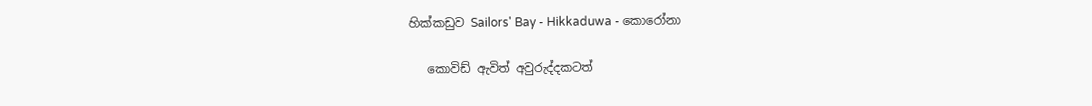හික්කඩුව Sailors' Bay - Hikkaduwa - කොරෝනා

   කොවිඩ් ඇවිත් අවුරුද්දකටත්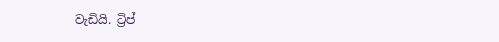වැඩියි. ට්‍රිප්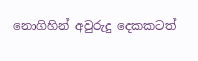නොගිහින් අවුරුදු දෙකකටත්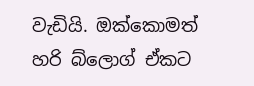වැඩියි. ඔක්කොමත් හරි බ්ලොග් ඒකට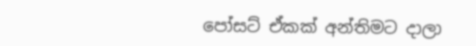පෝසට් ඒකක් අන්තිමට දාලා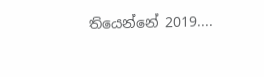තියෙන්නේ 2019....